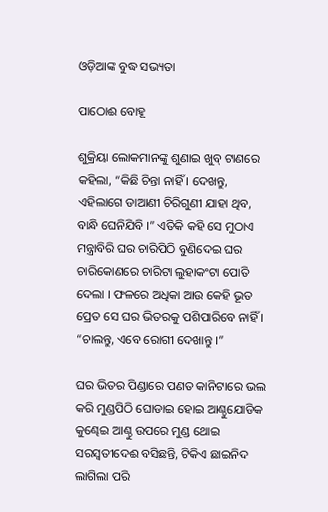ଓଡ଼ିଆଙ୍କ ବୁଦ୍ଧ ସଭ୍ୟତା

ପାଠୋଈ ବୋହୂ

ଶୁକ୍ରିୟା ଲୋକମାନଙ୍କୁ ଶୁଣାଇ ଖୁବ୍ ଟାଣରେ କହିଲା, “କିଛି ଚିନ୍ତା ନାହିଁ । ଦେଖନ୍ତୁ, ଏହିଲାଗେ ଡାଆଣୀ ଚିରିଗୁଣୀ ଯାହା ଥିବ, ବାନ୍ଧି ଘେନିଯିବି ।” ଏତିକି କହି ସେ ମୁଠାଏ ମନ୍ତ୍ରାବିରି ଘର ଚାରିପିଠି ବୁଣିଦେଇ ଘର ଚାରିକୋଣରେ ଚାରିଟା ଲୁହାକଂଟା ପୋତି ଦେଲା । ଫଳରେ ଅଧିକା ଆଉ କେହି ଭୂତ ପ୍ରେତ ସେ ଘର ଭିତରକୁ ପଶିପାରିବେ ନାହିଁ । “ଚାଲନ୍ତୁ, ଏବେ ରୋଗୀ ଦେଖାନ୍ତୁ ।”

ଘର ଭିତର ପିଣ୍ଡାରେ ପଣତ କାନିଟାରେ ଭଲ କରି ମୁଣ୍ଡପିଠି ଘୋଡାଇ ହୋଇ ଆଣ୍ଠୁଯୋଡିକ କୁଣ୍ଢେଇ ଆଣ୍ଠୁ ଉପରେ ମୁଣ୍ଡ ଥୋଇ ସରସ୍ୱତୀଦେଈ ବସିଛନ୍ତି, ଟିକିଏ ଛାଇନିଦ ଲାଗିଲା ପରି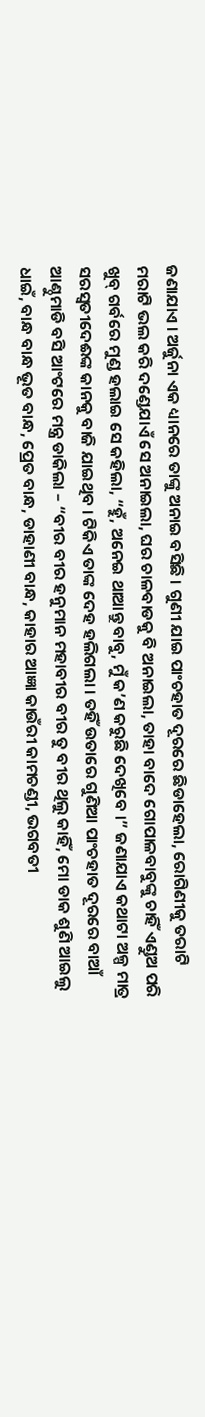ଜଣାଯାଏ । ଅର୍ଜୁନା ଏକ ଧ୍ୟାନରେ ତାଙ୍କୁ ଅନାଇ ବସିଛି । ଗୁଣୀ ଯାଇ ପାଂଚହାତ ଦୂରରେ ଛିଡାହେଲା, ରୋଗିଣୀକୁ ତରାଟି ମରାଟି ଭଲ କରି ଦଣ୍ଡେଯାଏଁ ସେ ଅନାଇଲା, ଘର ଚାଳବାଡକୁ ବି ଅନାଇଲା, ତାହା ବାଦେ ଗୋପାଳବାବୁଙ୍କୁ ଚାହିଁ ଏଣ୍ଡୁଅ ପରି ଖୁବ୍ ଗର୍ବରେ ମୁଣ୍ଡ ହଲାଇ ସେ କହିଲା, “ହୁଁ, ଅନେଇ ଥାଆନ୍ତୁ ବାବୁ, ମୁଁ କ’ଣ କରୁଛି ଦେଖିବେ ।” ଜଣାଯାଏ କଥାଟା ଅଳ୍ପ ମାତ୍ର ସରସ୍ୱତୀଦେଈଙ୍କ କାନକୁ ବାଜି ଯାଇଥିବ । ଟିକିଏ ତାଙ୍କ ଦେହ ହଲିଗଲା । ତହିଁ ଉତାରେ ଗୁଣିଆ ପାଂଚହାତ ଦୂରରେ ବାଆଁ ଆଣ୍ଠୁମାଡି ବସି ଆଂଟରେ ମନ୍ତ୍ର ଡାକିଲା – “ବୀର ବୀର ହନୁମାନ ମହାବୀର ବୀର ତୁ ବୀର ଥିଲୁ କାହିଁ, ମୋ ଡାକ ଶୁଣି ଆଇଲୁ ଧାଇଁ, ବାନ୍ଧ ବାନ୍ଧ ଭୂତ ବାନ୍ଧ, ପ୍ରେତ ବାନ୍ଧ, ଡାହାଣୀ ବାନ୍ଧ, କାହାର ଆଜ୍ଞା କାଉଁରୀ କାମଚଣ୍ଡୀ, ଭଗବତୀ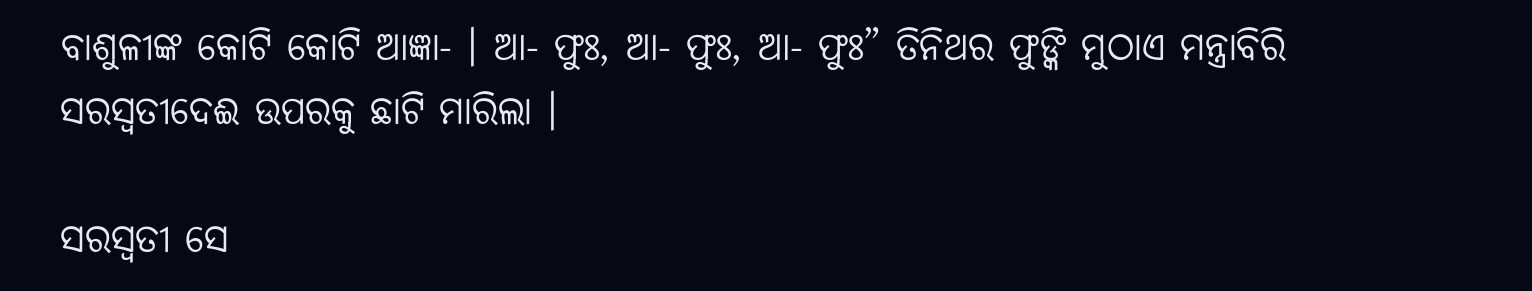ବାଶୁଳୀଙ୍କ କୋଟି କୋଟି ଆଜ୍ଞା- । ଆ- ଫୁଃ, ଆ- ଫୁଃ, ଆ- ଫୁଃ” ତିନିଥର ଫୁଙ୍କି ମୁଠାଏ ମନ୍ତ୍ରାବିରି ସରସ୍ୱତୀଦେଈ ଉପରକୁ ଛାଟି ମାରିଲା ।

ସରସ୍ୱତୀ ସେ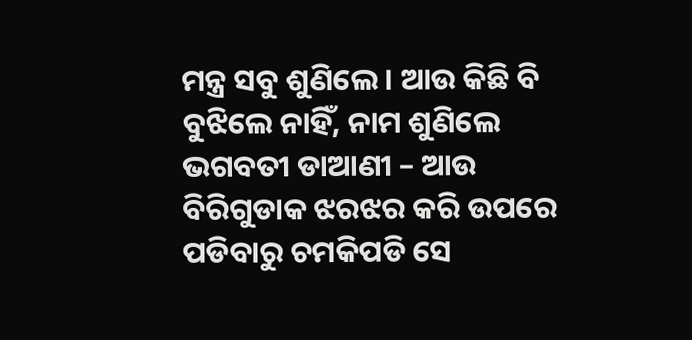ମନ୍ତ୍ର ସବୁ ଶୁଣିଲେ । ଆଉ କିଛି ବି ବୁଝିଲେ ନାହିଁ, ନାମ ଶୁଣିଲେ ଭଗବତୀ ଡାଆଣୀ – ଆଉ ବିରିଗୁଡାକ ଝରଝର କରି ଉପରେ ପଡିବାରୁ ଚମକିପଡି ସେ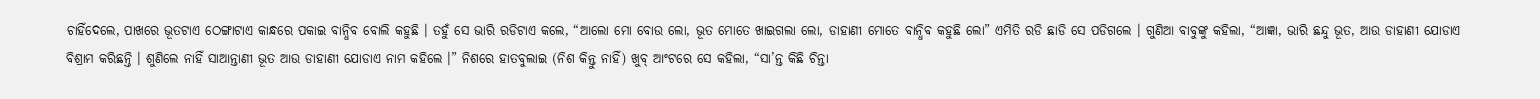ଚାହିଁଦେଲେ, ପାଖରେ ଭୂତଟାଏ ଠେଙ୍ଗାଟାଏ କାନ୍ଧରେ ପକାଇ ବାନ୍ଧିବ ବୋଲି କହୁଛି । ତହୁଁ ସେ ଭାରି ରଡିଟାଏ କଲେ, “ଆଲୋ ମୋ ବୋଉ ଲୋ, ଭୂତ ମୋତେ ଖାଇଗଲା ଲୋ, ଡାହାଣୀ ମୋତେ ବାନ୍ଧିବ କହୁଛି ଲୋ” ଏମିତି ରଡି ଛାଡି ସେ ପଡିଗଲେ । ଗୁଣିଆ ବାବୁଙ୍କୁ କହିଲା, “ଆଜ୍ଞା, ଭାରି ଛନ୍ଦୁ ଭୂତ, ଆଉ ଡାହାଣୀ ଯୋଡାଏ ବିଶ୍ରାମ କରିଛନ୍ତି । ଶୁଣିଲେ ନାହିଁ ସାଆନ୍ତାଣୀ ଭୂତ ଆଉ ଡାହାଣୀ ଯୋଡାଏ ନାମ କହିଲେ ।” ନିଶରେ ହାତବୁଲାଇ (ନିଶ କିନ୍ତୁ ନାହିଁ) ଖୁବ୍ ଆଂଟରେ ସେ କହିଲା, “ସା’ନ୍ତ କିଛି ଚିନ୍ତା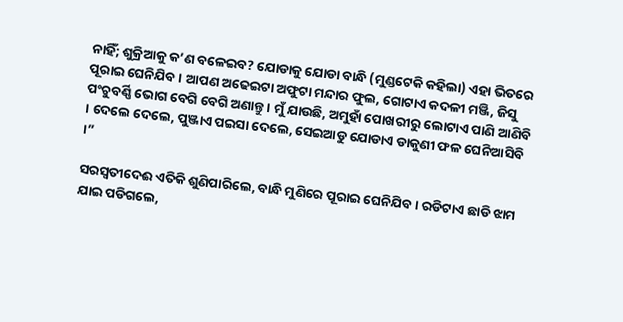ନାହିଁ; ଶୁକ୍ରିଆକୁ କ’ଣ ବଳେଇବ? ଯୋଡାକୁ ଯୋଡା ବାନ୍ଧି (ମୁଣ୍ଡଟେକି କହିଲା) ଏହା ଭିତରେ ପୂରାଇ ଘେନିଯିବ । ଆପଣ ଅଢେଇଟା ଅଫୁଟା ମନ୍ଦାର ଫୁଲ, ଗୋଟାଏ କଦଳୀ ମଞ୍ଜି, ଜିସୁ ପଂଚୁବର୍ଣ୍ଣି ଭୋଗ ବେଗି ବେଗି ଅଣାନ୍ତୁ । ମୁଁ ଯାଉଛି, ଅମୁହାଁ ପୋଖରୀରୁ ଲୋଟାଏ ପାଣି ଆଣିବି । ଦେଲେ ଦେଲେ, ପୁଞ୍ଜାଏ ପଇସା ଦେଲେ, ସେଇଆଡୁ ଯୋଡାଏ ଡାକୁଣୀ ଫଳ ଘେନିଆସିବି ।”

ସରସ୍ୱତୀଦେଈ ଏତିକି ଶୁଣିପାରିଲେ, ବାନ୍ଧି ମୁଣିରେ ପୂରାଇ ଘେନିଯିବ । ରଡିଟାଏ ଛାଡି ଝାମ ଯାଇ ପଡିଗଲେ,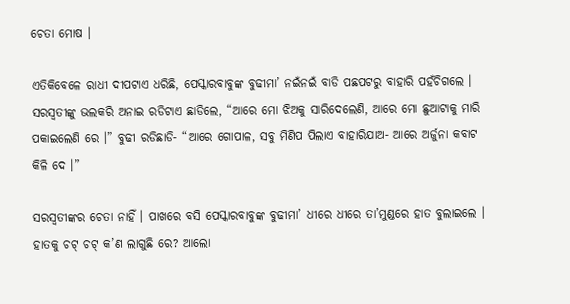ଚେତା ମୋଷ ।

ଏତିକିବେଳେ ରାଧୀ ଦୀପଟାଏ ଧରିଛି, ପେସ୍କାରବାବୁଙ୍କ ବୁଢୀମା’ ନଇଁନଇଁ ବାଡି ପଛପଟରୁ ବାହାରି ପହଁଚିଗଲେ । ସରସ୍ୱତୀଙ୍କୁ ଭଲକରି ଅନାଇ ରଡିଟାଏ ଛାଡିଲେ, “ଆରେ ମୋ ଝିଅକୁ ସାରିଦେଲେଣି, ଆରେ ମୋ ଛୁଆଟାକୁ ମାରି ପକାଇଲେଣି ରେ ।” ବୁଢୀ ରଡିଛାଡି- “ଆରେ ଗୋପାଳ, ସବୁ ମିଣିପ ପିଲାଏ ବାହାରିଯାଅ- ଆରେ ଅର୍ଜୁନା କବାଟ କିଳି ଦେ ।”

ସରସ୍ୱତୀଙ୍କର ଚେତା ନାହିଁ । ପାଖରେ ବସି ପେସ୍କାରବାବୁଙ୍କ ବୁଢୀମା’ ଧୀରେ ଧୀରେ ତା’ମୁଣ୍ଡରେ ହାତ ବୁଲାଇଲେ । ହାତକୁ ଚଟ୍ ଚଟ୍ କ’ଣ ଲାଗୁଛି ରେ? ଆଲୋ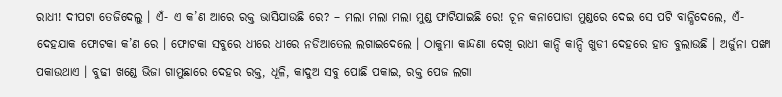ରାଧୀ! ଦୀପଟା ତେଜିଦେଲୁ । ଏଁ- ଏ କ’ଣ ଆରେ ରକ୍ତ ଭାସିଯାଉଛି ରେ? – ମଲା ମଲା ମଲା ମୁଣ୍ଡ ଫାଟିଯାଇଛି ରେ! ଚୂନ କନାପୋଡା ମୁଣ୍ଡରେ ଦେଇ ସେ ପଟି ବାନ୍ଧିଦେଲେ, ଏଁ- ଦେହଯାକ ଫୋଟକା କ’ଣ ରେ । ଫୋଟକା ସବୁରେ ଧୀରେ ଧୀରେ ନଡିଆତେଲ ଲଗାଇଦେଲେ । ଠାକୁମା କାନ୍ଦଣା ଦେଖି ରାଧୀ କାନ୍ଦି କାନ୍ଦି ଖୁଡୀ ଦେହରେ ହାତ ବୁଲାଉଛି । ଅର୍ଜୁନା ପଙ୍ଖା ପକାଉଥାଏ । ବୁଢୀ ଖଣ୍ଡେ ଭିଜା ଗାମୁଛାରେ ଦେହର ରକ୍ତ, ଧୂଳି, କାଦୁଅ ସବୁ ପୋଛି ପକାଇ, ରକ୍ତ ପେଜ ଲଗା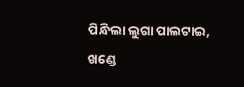ପିନ୍ଧିଲା ଲୁଗା ପାଲଟାଇ, ଖଣ୍ଡେ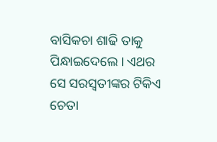ବାସିକଚା ଶାଢି ତାକୁ ପିନ୍ଧାଇଦେଲେ । ଏଥର ସେ ସରସ୍ୱତୀଙ୍କର ଟିକିଏ ଚେତା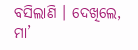ବସିଲାଣି । ଦେଖିଲେ, ମା’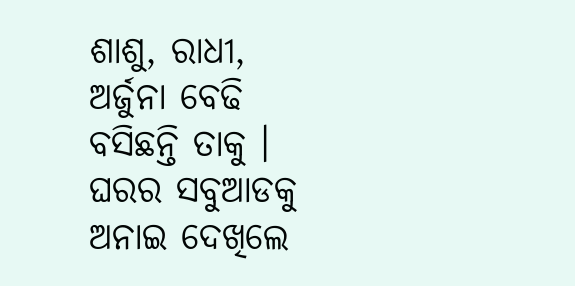ଶାଶୁ, ରାଧୀ, ଅର୍ଜୁନା ବେଢି ବସିଛନ୍ତି ତାକୁ । ଘରର ସବୁଆଡକୁ ଅନାଇ ଦେଖିଲେ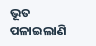ଭୂତ ପଳାଇଲାଣି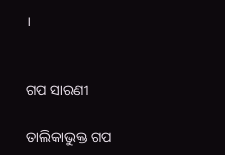।


ଗପ ସାରଣୀ

ତାଲିକାଭୁକ୍ତ ଗପ